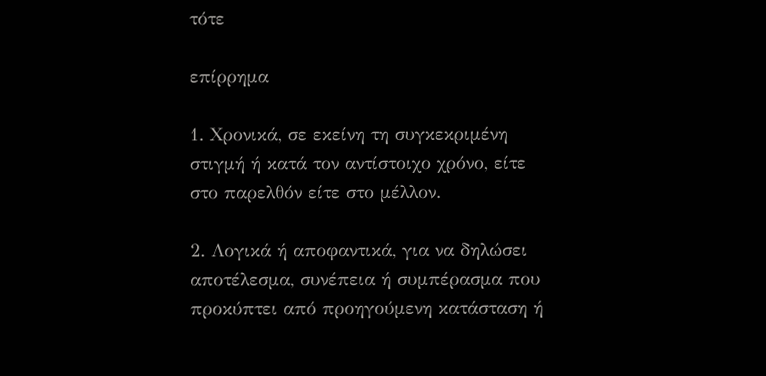τότε

επίρρημα

1. Χρονικά, σε εκείνη τη συγκεκριμένη στιγμή ή κατά τον αντίστοιχο χρόνο, είτε στο παρελθόν είτε στο μέλλον.

2. Λογικά ή αποφαντικά, για να δηλώσει αποτέλεσμα, συνέπεια ή συμπέρασμα που προκύπτει από προηγούμενη κατάσταση ή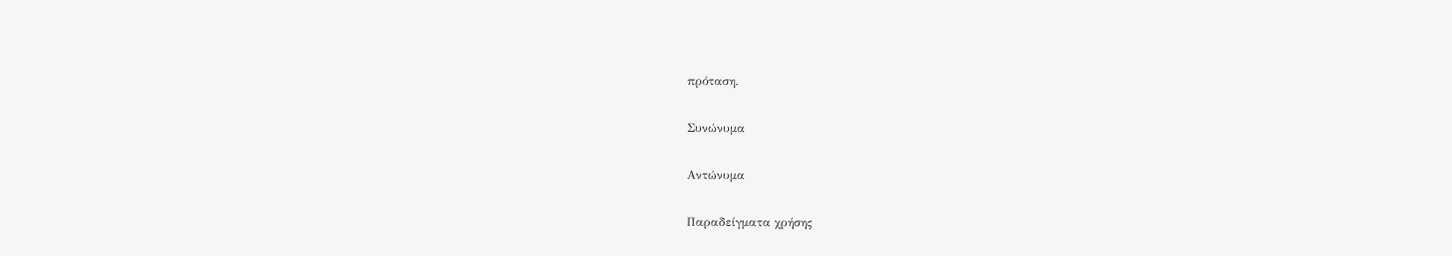πρόταση.

Συνώνυμα

Αντώνυμα

Παραδείγματα χρήσης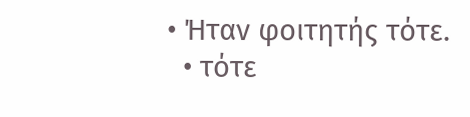• Ήταν φοιτητής τότε.
  • τότε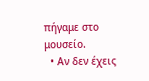πήγαμε στο μουσείο.
  • Αν δεν έχεις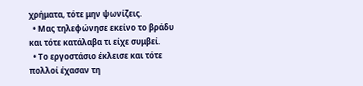χρήματα, τότε μην ψωνίζεις.
  • Μας τηλεφώνησε εκείνο το βράδυ και τότε κατάλαβα τι είχε συμβεί.
  • Το εργοστάσιο έκλεισε και τότε πολλοί έχασαν τη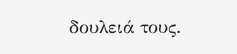δουλειά τους.